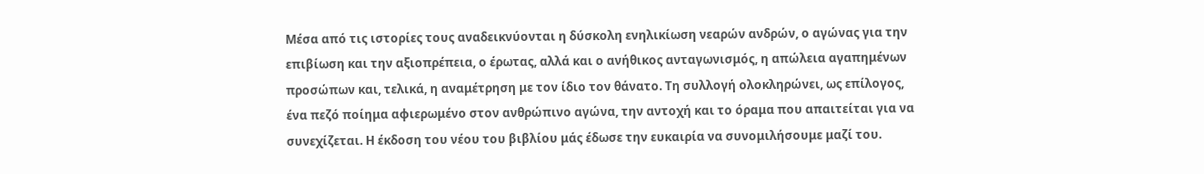Μέσα από τις ιστορίες τους αναδεικνύονται η δύσκολη ενηλικίωση νεαρών ανδρών, ο αγώνας για την επιβίωση και την αξιοπρέπεια, ο έρωτας, αλλά και ο ανήθικος ανταγωνισμός, η απώλεια αγαπημένων προσώπων και, τελικά, η αναμέτρηση με τον ίδιο τον θάνατο. Τη συλλογή ολοκληρώνει, ως επίλογος, ένα πεζό ποίημα αφιερωμένο στον ανθρώπινο αγώνα, την αντοχή και το όραμα που απαιτείται για να συνεχίζεται. Η έκδοση του νέου του βιβλίου μάς έδωσε την ευκαιρία να συνομιλήσουμε μαζί του.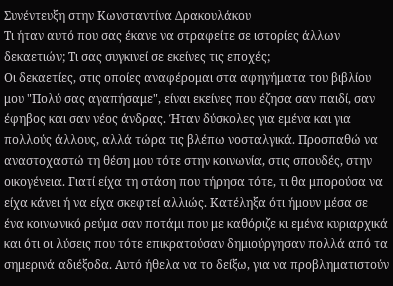Συνέντευξη στην Κωνσταντίνα Δρακουλάκου
Τι ήταν αυτό που σας έκανε να στραφείτε σε ιστορίες άλλων δεκαετιών; Τι σας συγκινεί σε εκείνες τις εποχές;
Οι δεκαετίες, στις οποίες αναφέρομαι στα αφηγήματα του βιβλίου μου "Πολύ σας αγαπήσαμε", είναι εκείνες που έζησα σαν παιδί, σαν έφηβος και σαν νέος άνδρας. Ήταν δύσκολες για εμένα και για πολλούς άλλους, αλλά τώρα τις βλέπω νοσταλγικά. Προσπαθώ να αναστοχαστώ τη θέση μου τότε στην κοινωνία, στις σπουδές, στην οικογένεια. Γιατί είχα τη στάση που τήρησα τότε, τι θα μπορούσα να είχα κάνει ή να είχα σκεφτεί αλλιώς. Κατέληξα ότι ήμουν μέσα σε ένα κοινωνικό ρεύμα σαν ποτάμι που με καθόριζε κι εμένα κυριαρχικά και ότι οι λύσεις που τότε επικρατούσαν δημιούργησαν πολλά από τα σημερινά αδιέξοδα. Αυτό ήθελα να το δείξω, για να προβληματιστούν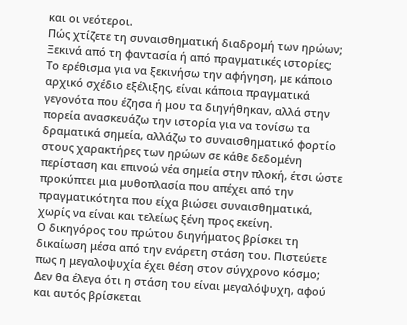και οι νεότεροι.
Πώς χτίζετε τη συναισθηματική διαδρομή των ηρώων; Ξεκινά από τη φαντασία ή από πραγματικές ιστορίες;
Το ερέθισμα για να ξεκινήσω την αφήγηση, με κάποιο αρχικό σχέδιο εξέλιξης, είναι κάποια πραγματικά γεγονότα που έζησα ή μου τα διηγήθηκαν, αλλά στην πορεία ανασκευάζω την ιστορία για να τονίσω τα δραματικά σημεία, αλλάζω το συναισθηματικό φορτίο στους χαρακτήρες των ηρώων σε κάθε δεδομένη περίσταση και επινοώ νέα σημεία στην πλοκή, έτσι ώστε προκύπτει μια μυθοπλασία που απέχει από την πραγματικότητα που είχα βιώσει συναισθηματικά, χωρίς να είναι και τελείως ξένη προς εκείνη.
Ο δικηγόρος του πρώτου διηγήματος βρίσκει τη δικαίωση μέσα από την ενάρετη στάση του. Πιστεύετε πως η μεγαλοψυχία έχει θέση στον σύγχρονο κόσμο;
Δεν θα έλεγα ότι η στάση του είναι μεγαλόψυχη, αφού και αυτός βρίσκεται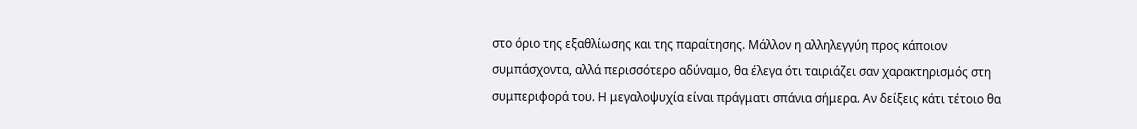στο όριο της εξαθλίωσης και της παραίτησης. Μάλλον η αλληλεγγύη προς κάποιον συμπάσχοντα, αλλά περισσότερο αδύναμο, θα έλεγα ότι ταιριάζει σαν χαρακτηρισμός στη συμπεριφορά του. Η μεγαλοψυχία είναι πράγματι σπάνια σήμερα. Αν δείξεις κάτι τέτοιο θα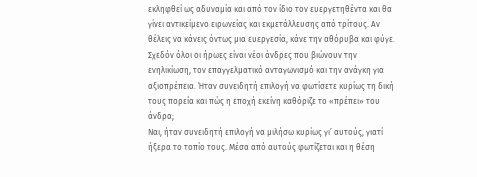εκληφθεί ως αδυναμία και από τον ίδιο τον ευεργετηθέντα και θα γίνει αντικείμενο ειρωνείας και εκμετάλλευσης από τρίτους. Αν θέλεις να κάνεις όντως μια ευεργεσία, κάνε την αθόρυβα και φύγε.
Σχεδόν όλοι οι ήρωες είναι νέοι άνδρες που βιώνουν την ενηλικίωση, τον επαγγελματικό ανταγωνισμό και την ανάγκη για αξιοπρέπεια. Ήταν συνειδητή επιλογή να φωτίσετε κυρίως τη δική τους πορεία και πώς η εποχή εκείνη καθόριζε το «πρέπει» του άνδρα;
Ναι, ήταν συνειδητή επιλογή να μιλήσω κυρίως γι’ αυτούς, γιατί ήξερα το τοπίο τους. Μέσα από αυτούς φωτίζεται και η θέση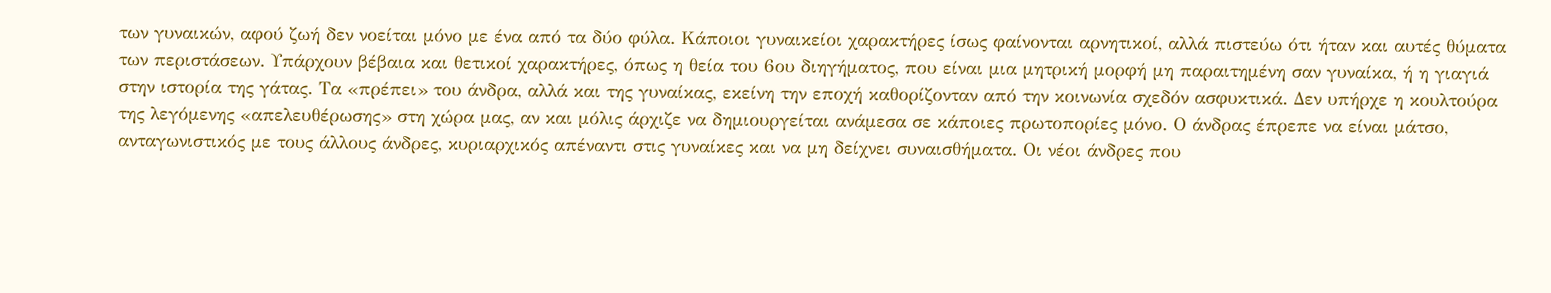των γυναικών, αφού ζωή δεν νοείται μόνο με ένα από τα δύο φύλα. Κάποιοι γυναικείοι χαρακτήρες ίσως φαίνονται αρνητικοί, αλλά πιστεύω ότι ήταν και αυτές θύματα των περιστάσεων. Υπάρχουν βέβαια και θετικοί χαρακτήρες, όπως η θεία του 6ου διηγήματος, που είναι μια μητρική μορφή μη παραιτημένη σαν γυναίκα, ή η γιαγιά στην ιστορία της γάτας. Τα «πρέπει» του άνδρα, αλλά και της γυναίκας, εκείνη την εποχή καθορίζονταν από την κοινωνία σχεδόν ασφυκτικά. Δεν υπήρχε η κουλτούρα της λεγόμενης «απελευθέρωσης» στη χώρα μας, αν και μόλις άρχιζε να δημιουργείται ανάμεσα σε κάποιες πρωτοπορίες μόνο. Ο άνδρας έπρεπε να είναι μάτσο, ανταγωνιστικός με τους άλλους άνδρες, κυριαρχικός απέναντι στις γυναίκες και να μη δείχνει συναισθήματα. Οι νέοι άνδρες που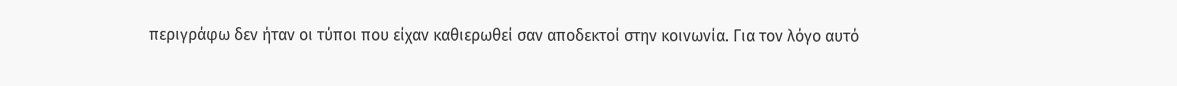περιγράφω δεν ήταν οι τύποι που είχαν καθιερωθεί σαν αποδεκτοί στην κοινωνία. Για τον λόγο αυτό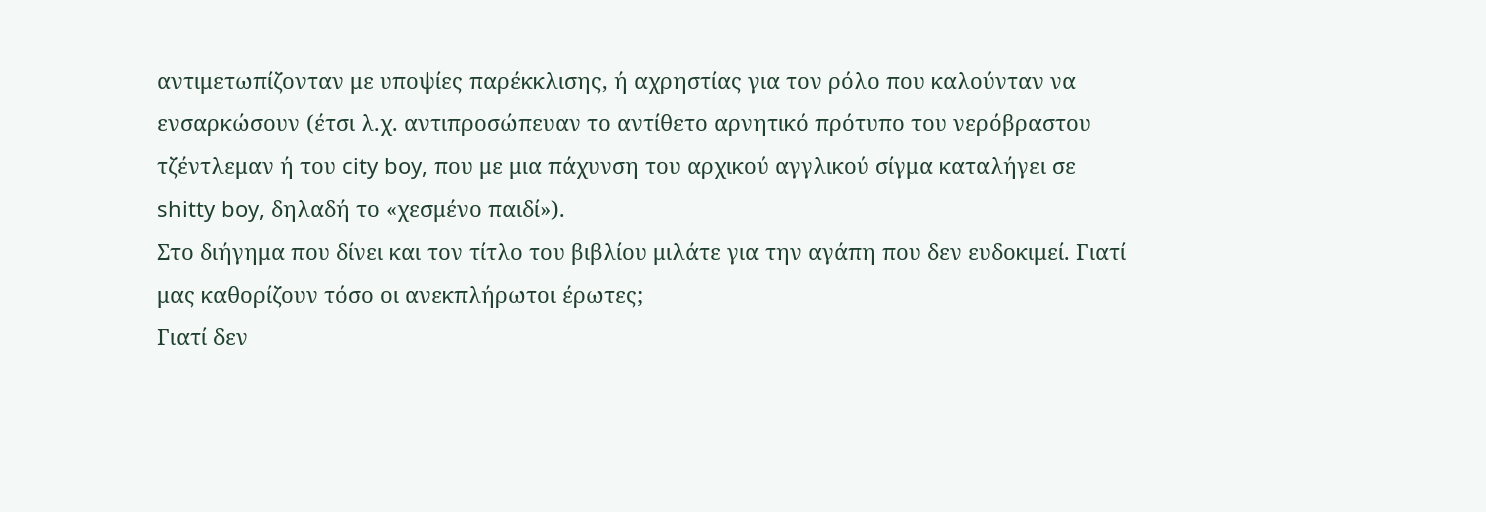αντιμετωπίζονταν με υποψίες παρέκκλισης, ή αχρηστίας για τον ρόλο που καλούνταν να ενσαρκώσουν (έτσι λ.χ. αντιπροσώπευαν το αντίθετο αρνητικό πρότυπο του νερόβραστου τζέντλεμαν ή του city boy, που με μια πάχυνση του αρχικού αγγλικού σίγμα καταλήγει σε shitty boy, δηλαδή το «χεσμένο παιδί»).
Στο διήγημα που δίνει και τον τίτλο του βιβλίου μιλάτε για την αγάπη που δεν ευδοκιμεί. Γιατί μας καθορίζουν τόσο οι ανεκπλήρωτοι έρωτες;
Γιατί δεν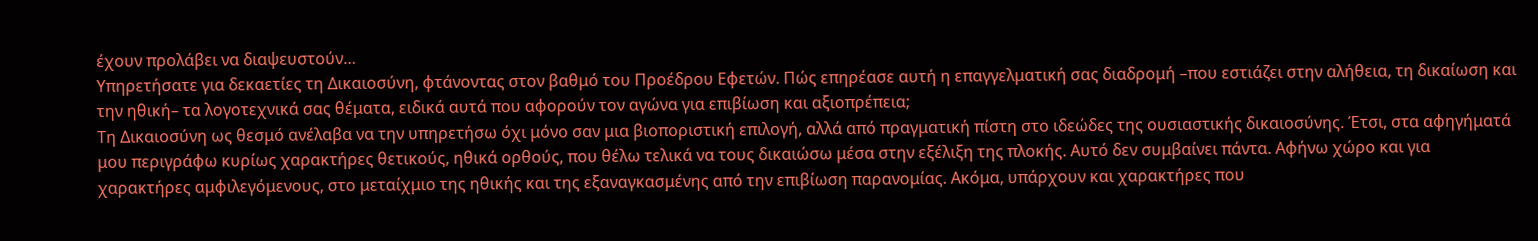έχουν προλάβει να διαψευστούν…
Υπηρετήσατε για δεκαετίες τη Δικαιοσύνη, φτάνοντας στον βαθμό του Προέδρου Εφετών. Πώς επηρέασε αυτή η επαγγελματική σας διαδρομή –που εστιάζει στην αλήθεια, τη δικαίωση και την ηθική– τα λογοτεχνικά σας θέματα, ειδικά αυτά που αφορούν τον αγώνα για επιβίωση και αξιοπρέπεια;
Τη Δικαιοσύνη ως θεσμό ανέλαβα να την υπηρετήσω όχι μόνο σαν μια βιοποριστική επιλογή, αλλά από πραγματική πίστη στο ιδεώδες της ουσιαστικής δικαιοσύνης. Έτσι, στα αφηγήματά μου περιγράφω κυρίως χαρακτήρες θετικούς, ηθικά ορθούς, που θέλω τελικά να τους δικαιώσω μέσα στην εξέλιξη της πλοκής. Αυτό δεν συμβαίνει πάντα. Αφήνω χώρο και για χαρακτήρες αμφιλεγόμενους, στο μεταίχμιο της ηθικής και της εξαναγκασμένης από την επιβίωση παρανομίας. Ακόμα, υπάρχουν και χαρακτήρες που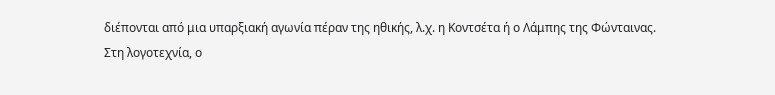διέπονται από μια υπαρξιακή αγωνία πέραν της ηθικής, λ.χ. η Κοντσέτα ή ο Λάμπης της Φώνταινας.
Στη λογοτεχνία, ο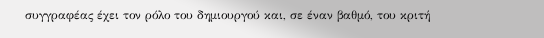συγγραφέας έχει τον ρόλο του δημιουργού και, σε έναν βαθμό, του κριτή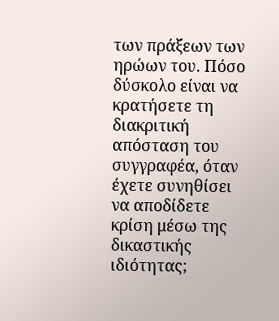των πράξεων των ηρώων του. Πόσο δύσκολο είναι να κρατήσετε τη διακριτική απόσταση του συγγραφέα, όταν έχετε συνηθίσει να αποδίδετε κρίση μέσω της δικαστικής ιδιότητας;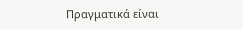Πραγματικά είναι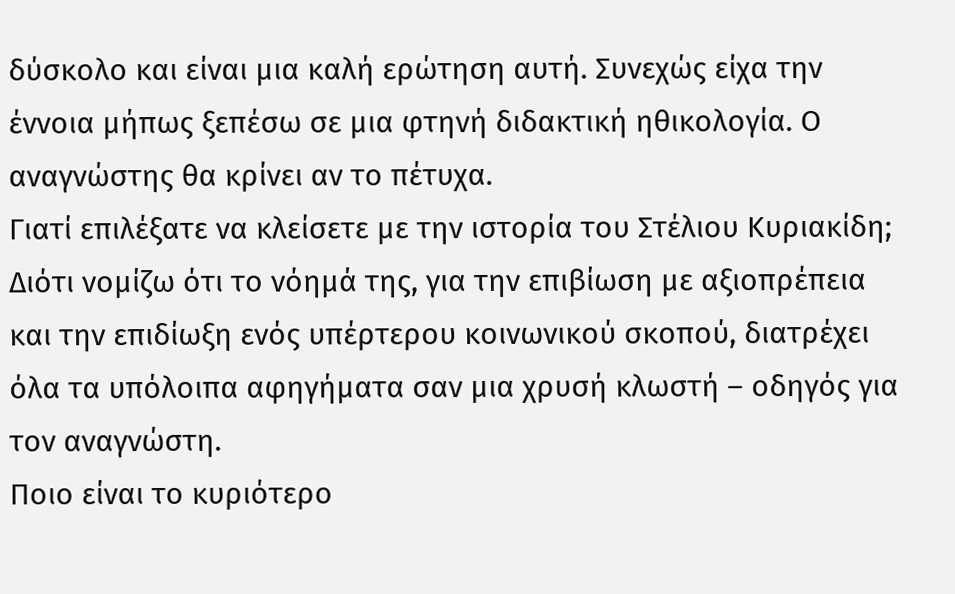δύσκολο και είναι μια καλή ερώτηση αυτή. Συνεχώς είχα την έννοια μήπως ξεπέσω σε μια φτηνή διδακτική ηθικολογία. Ο αναγνώστης θα κρίνει αν το πέτυχα.
Γιατί επιλέξατε να κλείσετε με την ιστορία του Στέλιου Κυριακίδη;
Διότι νομίζω ότι το νόημά της, για την επιβίωση με αξιοπρέπεια και την επιδίωξη ενός υπέρτερου κοινωνικού σκοπού, διατρέχει όλα τα υπόλοιπα αφηγήματα σαν μια χρυσή κλωστή – οδηγός για τον αναγνώστη.
Ποιο είναι το κυριότερο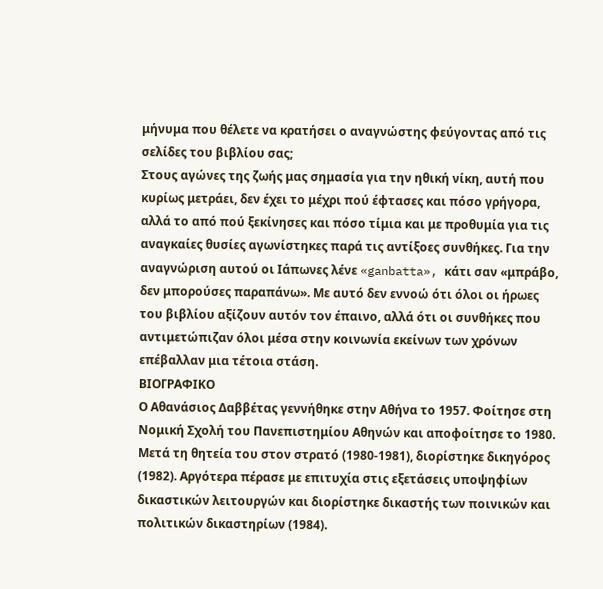μήνυμα που θέλετε να κρατήσει ο αναγνώστης φεύγοντας από τις σελίδες του βιβλίου σας;
Στους αγώνες της ζωής μας σημασία για την ηθική νίκη, αυτή που κυρίως μετράει, δεν έχει το μέχρι πού έφτασες και πόσο γρήγορα, αλλά το από πού ξεκίνησες και πόσο τίμια και με προθυμία για τις αναγκαίες θυσίες αγωνίστηκες παρά τις αντίξοες συνθήκες. Για την αναγνώριση αυτού οι Ιάπωνες λένε «ganbatta», κάτι σαν «μπράβο, δεν μπορούσες παραπάνω». Με αυτό δεν εννοώ ότι όλοι οι ήρωες του βιβλίου αξίζουν αυτόν τον έπαινο, αλλά ότι οι συνθήκες που αντιμετώπιζαν όλοι μέσα στην κοινωνία εκείνων των χρόνων επέβαλλαν μια τέτοια στάση.
ΒΙΟΓΡΑΦΙΚΟ
Ο Αθανάσιος Δαββέτας γεννήθηκε στην Αθήνα το 1957. Φοίτησε στη Νομική Σχολή του Πανεπιστημίου Αθηνών και αποφοίτησε το 1980. Μετά τη θητεία του στον στρατό (1980-1981), διορίστηκε δικηγόρος (1982). Αργότερα πέρασε με επιτυχία στις εξετάσεις υποψηφίων δικαστικών λειτουργών και διορίστηκε δικαστής των ποινικών και πολιτικών δικαστηρίων (1984).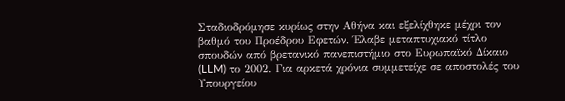Σταδιοδρόμησε κυρίως στην Αθήνα και εξελίχθηκε μέχρι τον βαθμό του Προέδρου Εφετών. Έλαβε μεταπτυχιακό τίτλο σπουδών από βρετανικό πανεπιστήμιο στο Ευρωπαϊκό Δίκαιο (LLM) το 2002. Για αρκετά χρόνια συμμετείχε σε αποστολές του Υπουργείου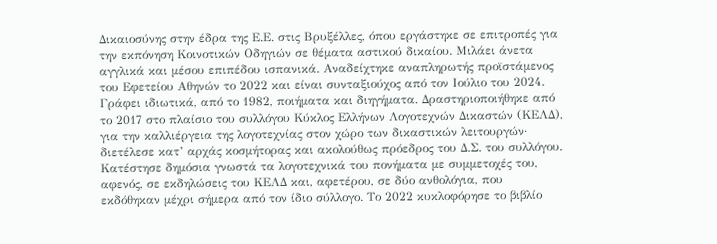Δικαιοσύνης στην έδρα της Ε.Ε. στις Βρυξέλλες, όπου εργάστηκε σε επιτροπές για την εκπόνηση Κοινοτικών Οδηγιών σε θέματα αστικού δικαίου. Μιλάει άνετα αγγλικά και μέσου επιπέδου ισπανικά. Αναδείχτηκε αναπληρωτής προϊστάμενος του Εφετείου Αθηνών το 2022 και είναι συνταξιούχος από τον Ιούλιο του 2024. Γράφει ιδιωτικά, από το 1982, ποιήματα και διηγήματα. Δραστηριοποιήθηκε από το 2017 στο πλαίσιο του συλλόγου Κύκλος Ελλήνων Λογοτεχνών Δικαστών (ΚΕΛΔ), για την καλλιέργεια της λογοτεχνίας στον χώρο των δικαστικών λειτουργών· διετέλεσε κατ’ αρχάς κοσμήτορας και ακολούθως πρόεδρος του Δ.Σ. του συλλόγου. Κατέστησε δημόσια γνωστά τα λογοτεχνικά του πονήματα με συμμετοχές του, αφενός, σε εκδηλώσεις του ΚΕΛΔ και, αφετέρου, σε δύο ανθολόγια, που εκδόθηκαν μέχρι σήμερα από τον ίδιο σύλλογο. Το 2022 κυκλοφόρησε το βιβλίο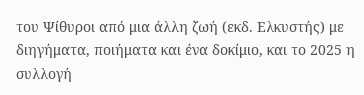του Ψίθυροι από μια άλλη ζωή (εκδ. Ελκυστής) με διηγήματα, ποιήματα και ένα δοκίμιο, και το 2025 η συλλογή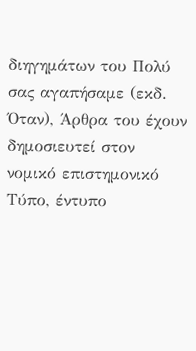διηγημάτων του Πολύ σας αγαπήσαμε (εκδ. Όταν), Άρθρα του έχουν δημοσιευτεί στον νομικό επιστημονικό Τύπο, έντυπο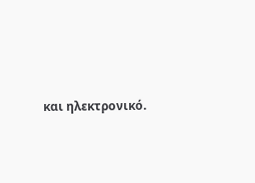και ηλεκτρονικό.